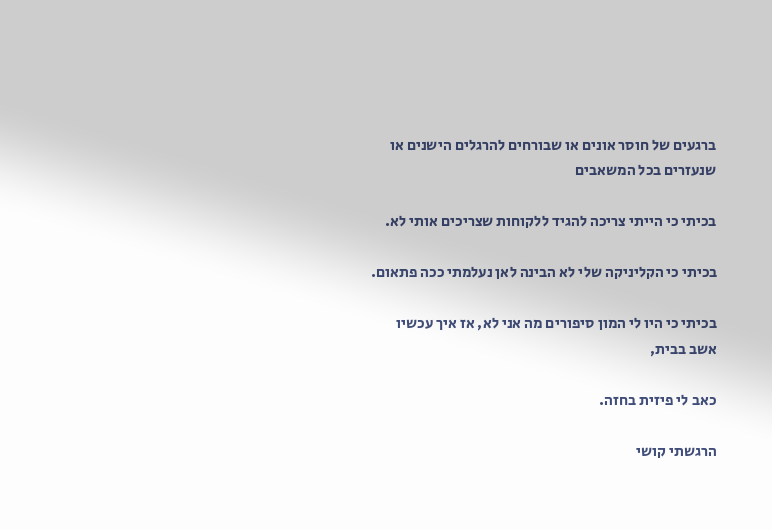ברגעים של חוסר אונים או שבורחים להרגלים הישנים או שנעזרים בכל המשאבים

בכיתי כי הייתי צריכה להגיד ללקוחות שצריכים אותי לא.

בכיתי כי הקליניקה שלי לא הבינה לאן נעלמתי ככה פתאום.

בכיתי כי היו לי המון סיפורים מה אני לא, אז איך עכשיו אשב בבית,

כאב לי פיזית בחזה.

הרגשתי קושי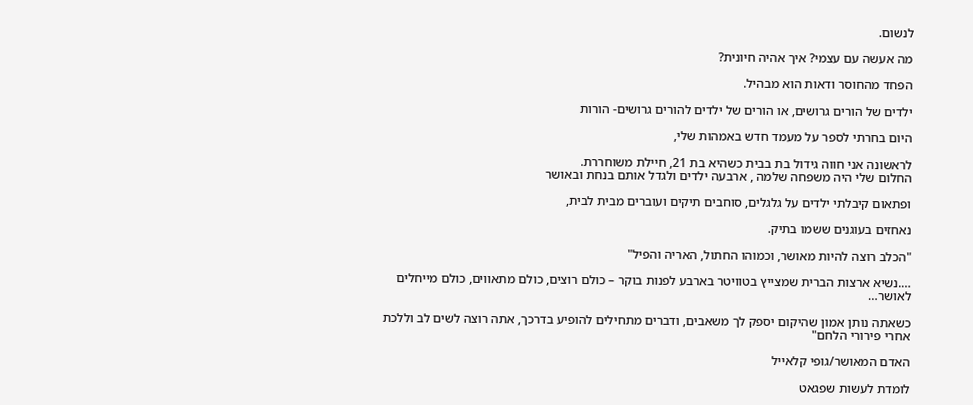לנשום.

מה אעשה עם עצמי? איך אהיה חיונית?

הפחד מהחוסר ודאות הוא מבהיל.

ילדים של הורים גרושים, או הורים של ילדים להורים גרושים- הורות

היום בחרתי לספר על מעמד חדש באמהות שלי,

לראשונה אני חווה גידול בת בבית כשהיא בת 21, חיילת משוחררת.
החלום שלי היה משפחה שלמה , ארבעה ילדים ולגדל אותם בנחת ובאושר

ופתאום קיבלתי ילדים על גלגלים, סוחבים תיקים ועוברים מבית לבית,

נאחזים בעוגנים ששמו בתיק.

"הכלב רוצה להיות מאושר, וכמוהו החתול, האריה והפיל"

….נשיא ארצות הברית שמצייץ בטוויטר בארבע לפנות בוקר – כולם רוצים, כולם מתאווים, כולם מייחלים לאושר…

כשאתה נותן אמון שהיקום יספק לך משאבים, ודברים מתחילים להופיע בדרכך, אתה רוצה לשים לב וללכת אחרי פירורי הלחם"

האדם המאושר/גופי קלאייל

לומדת לעשות שפגאט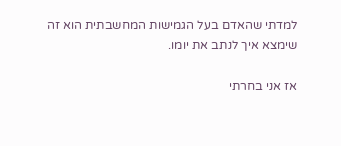למדתי שהאדם בעל הגמישות המחשבתית הוא זה שימצא איך לנתב את יומו.

אז אני בחרתי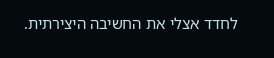לחדד אצלי את החשיבה היצירתית.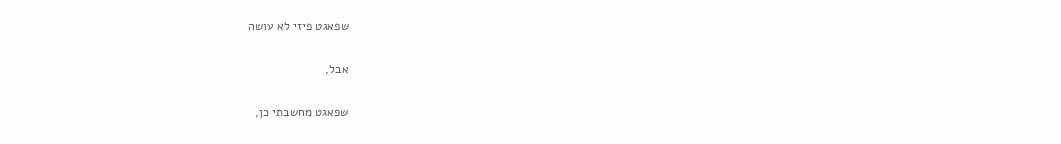שפאגט פיזי לא עושה

אבל,

שפאגט מחשבתי כן,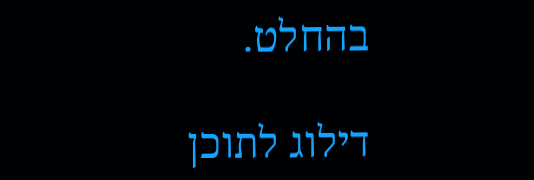בהחלט.

דילוג לתוכן